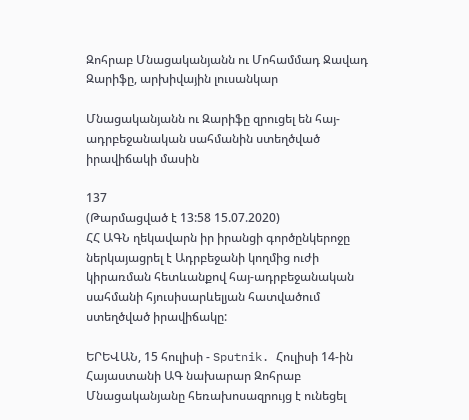Զոհրաբ Մնացականյանն ու Մոհամմադ Ջավադ Զարիֆը, արխիվային լուսանկար

Մնացականյանն ու Զարիֆը զրուցել են հայ-ադրբեջանական սահմանին ստեղծված իրավիճակի մասին

137
(Թարմացված է 13:58 15.07.2020)
ՀՀ ԱԳՆ ղեկավարն իր իրանցի գործընկերոջը ներկայացրել է Ադրբեջանի կողմից ուժի կիրառման հետևանքով հայ-ադրբեջանական սահմանի հյուսիսարևելյան հատվածում ստեղծված իրավիճակը:

ԵՐԵՎԱՆ, 15 հուլիսի - Sputnik. Հուլիսի 14-ին Հայաստանի ԱԳ նախարար Զոհրաբ Մնացականյանը հեռախոսազրույց է ունեցել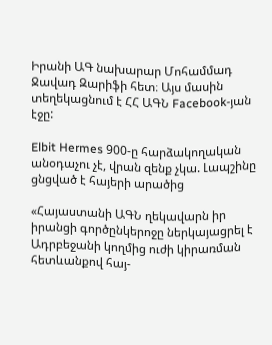Իրանի ԱԳ նախարար Մոհամմադ Ջավադ Զարիֆի հետ։ Այս մասին տեղեկացնում է ՀՀ ԱԳՆ Facebook-յան էջը:

Elbit Hermes 900-ը հարձակողական անօդաչու չէ, վրան զենք չկա. Լապշինը ցնցված է հայերի արածից

«Հայաստանի ԱԳՆ ղեկավարն իր իրանցի գործընկերոջը ներկայացրել է Ադրբեջանի կողմից ուժի կիրառման հետևանքով հայ-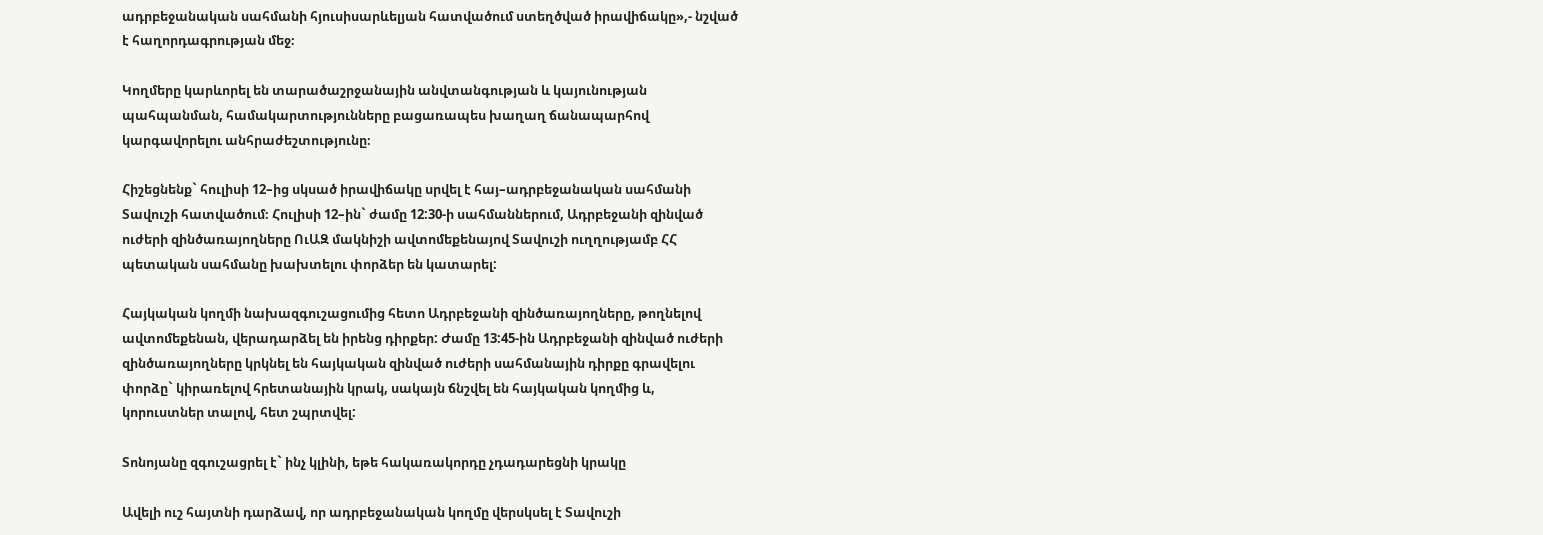ադրբեջանական սահմանի հյուսիսարևելյան հատվածում ստեղծված իրավիճակը»,- նշված է հաղորդագրության մեջ։

Կողմերը կարևորել են տարածաշրջանային անվտանգության և կայունության պահպանման, համակարտությունները բացառապես խաղաղ ճանապարհով կարգավորելու անհրաժեշտությունը։

Հիշեցնենք` հուլիսի 12–ից սկսած իրավիճակը սրվել է հայ–ադրբեջանական սահմանի Տավուշի հատվածում։ Հուլիսի 12–ին` ժամը 12:30-ի սահմաններում, Ադրբեջանի զինված ուժերի զինծառայողները ՈւԱԶ մակնիշի ավտոմեքենայով Տավուշի ուղղությամբ ՀՀ պետական սահմանը խախտելու փորձեր են կատարել:

Հայկական կողմի նախազգուշացումից հետո Ադրբեջանի զինծառայողները, թողնելով ավտոմեքենան, վերադարձել են իրենց դիրքեր: Ժամը 13:45-ին Ադրբեջանի զինված ուժերի զինծառայողները կրկնել են հայկական զինված ուժերի սահմանային դիրքը գրավելու փորձը` կիրառելով հրետանային կրակ, սակայն ճնշվել են հայկական կողմից և, կորուստներ տալով, հետ շպրտվել:

Տոնոյանը զգուշացրել է` ինչ կլինի, եթե հակառակորդը չդադարեցնի կրակը

Ավելի ուշ հայտնի դարձավ, որ ադրբեջանական կողմը վերսկսել է Տավուշի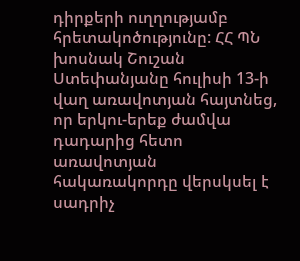դիրքերի ուղղությամբ հրետակոծությունը: ՀՀ ՊՆ խոսնակ Շուշան Ստեփանյանը հուլիսի 13-ի վաղ առավոտյան հայտնեց, որ երկու-երեք ժամվա դադարից հետո առավոտյան հակառակորդը վերսկսել է սադրիչ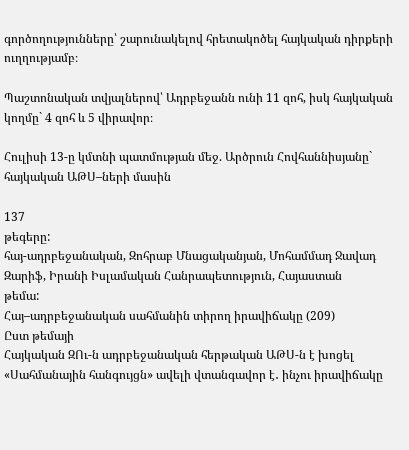գործողությունները՝ շարունակելով հրետակոծել հայկական դիրքերի ուղղությամբ։

Պաշտոնական տվյալներով՝ Ադրբեջանն ունի 11 զոհ, իսկ հայկական կողմը` 4 զոհ և 5 վիրավոր։

Հուլիսի 13-ը կմտնի պատմության մեջ. Արծրուն Հովհաննիսյանը` հայկական ԱԹՍ–ների մասին

137
թեգերը:
հայ-ադրբեջանական, Զոհրաբ Մնացականյան, Մոհամմադ Ջավադ Զարիֆ, Իրանի Իսլամական Հանրապետություն, Հայաստան
թեմա:
Հայ–ադրբեջանական սահմանին տիրող իրավիճակը (209)
Ըստ թեմայի
Հայկական ԶՈւ-ն ադրբեջանական հերթական ԱԹՍ-ն է խոցել
«Սահմանային հանգույցն» ավելի վտանգավոր է․ ինչու իրավիճակը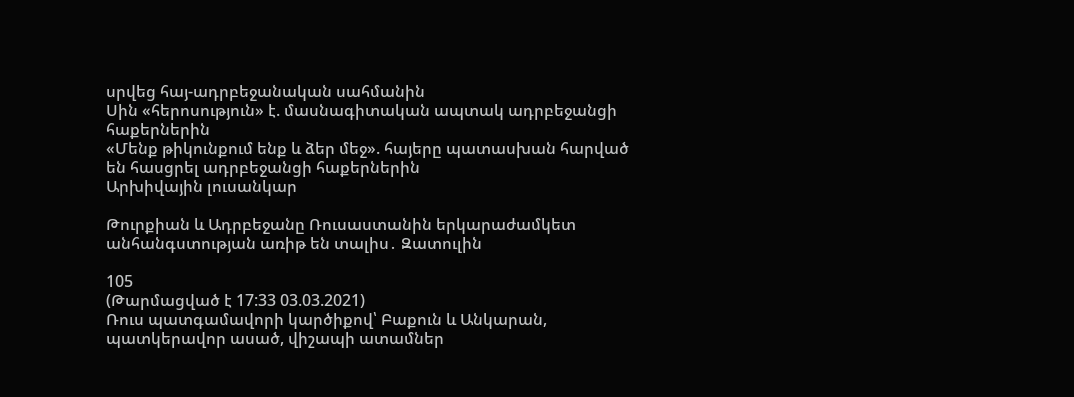սրվեց հայ-ադրբեջանական սահմանին
Սին «հերոսություն» է. մասնագիտական ապտակ ադրբեջանցի հաքերներին
«Մենք թիկունքում ենք և ձեր մեջ». հայերը պատասխան հարված են հասցրել ադրբեջանցի հաքերներին
Արխիվային լուսանկար

Թուրքիան և Ադրբեջանը Ռուսաստանին երկարաժամկետ անհանգստության առիթ են տալիս․ Զատուլին

105
(Թարմացված է 17:33 03.03.2021)
Ռուս պատգամավորի կարծիքով՝ Բաքուն և Անկարան, պատկերավոր ասած, վիշապի ատամներ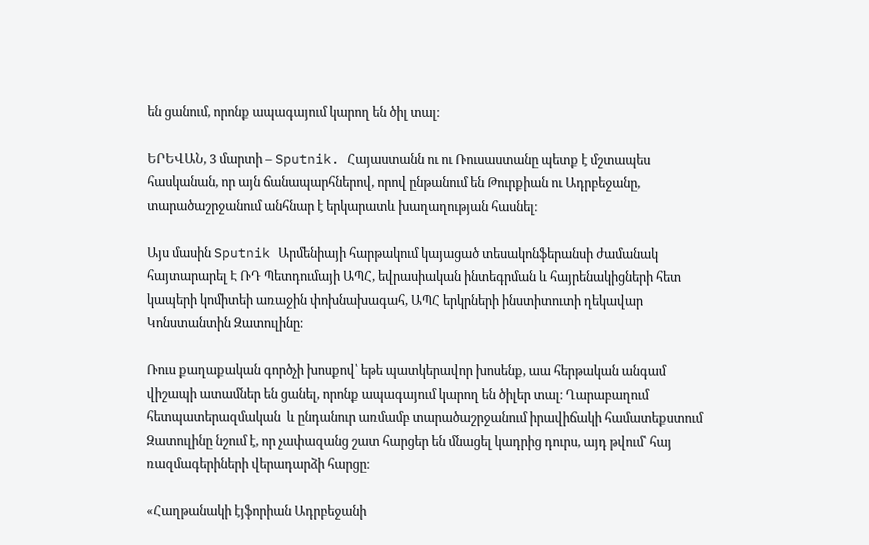են ցանում, որոնք ապագայում կարող են ծիլ տալ։

ԵՐԵՎԱՆ, 3 մարտի – Sputnik. Հայաստանն ու ու Ռուսաստանը պետք է մշտապես հասկանան, որ այն ճանապարհներով, որով ընթանում են Թուրքիան ու Ադրբեջանը, տարածաշրջանում անհնար է երկարատև խաղաղության հասնել։

Այս մասին Sputnik Արմենիայի հարթակում կայացած տեսակոնֆերանսի ժամանակ հայտարարել Է ՌԴ Պետդումայի ԱՊՀ, եվրասիական ինտեգրման և հայրենակիցների հետ կապերի կոմիտեի առաջին փոխնախագահ, ԱՊՀ երկրների ինստիտուտի ղեկավար Կոնստանտին Զատուլինը։

Ռուս քաղաքական գործչի խոսքով՝ եթե պատկերավոր խոսենք, աա հերթական անգամ վիշապի ատամներ են ցանել, որոնք ապագայում կարող են ծիլեր տալ։ Ղարաբաղում հետպատերազմական  և ընդանուր առմամբ տարածաշրջանում իրավիճակի համատեքստում Զատուլինը նշում է, որ չափազանց շատ հարցեր են մնացել կադրից դուրս, այդ թվում՝ հայ ռազմագերիների վերադարձի հարցը։

«Հաղթանակի էյֆորիան Ադրբեջանի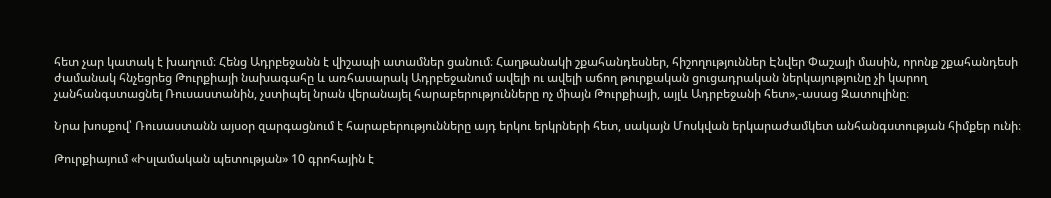հետ չար կատակ է խաղում։ Հենց Ադրբեջանն է վիշապի ատամներ ցանում։ Հաղթանակի շքահանդեսներ, հիշողություններ Էնվեր Փաշայի մասին, որոնք շքահանդեսի ժամանակ հնչեցրեց Թուրքիայի նախագահը և առհասարակ Ադրբեջանում ավելի ու ավելի աճող թուրքական ցուցադրական ներկայությունը չի կարող չանհանգստացնել Ռուսաստանին, չստիպել նրան վերանայել հարաբերությունները ոչ միայն Թուրքիայի, այլև Ադրբեջանի հետ»,-ասաց Զատուլինը։

Նրա խոսքով՝ Ռուսաստանն այսօր զարգացնում է հարաբերությունները այդ երկու երկրների հետ, սակայն Մոսկվան երկարաժամկետ անհանգստության հիմքեր ունի։

Թուրքիայում «Իսլամական պետության» 10 գրոհային է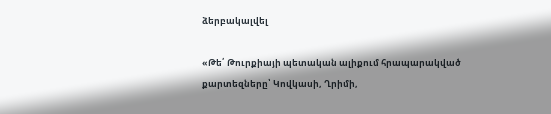ձերբակալվել

«Թե՛ Թուրքիայի պետական ալիքում հրապարակված քարտեզները՝ Կովկասի, Ղրիմի,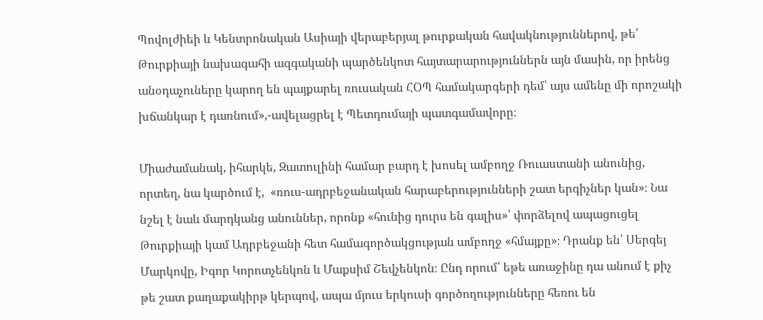Պովոլժիեի և Կենտրոնական Ասիայի վերաբերյալ թուրքական հավակնություններով, թե՛ Թուրքիայի նախագահի ազգականի պարծենկոտ հայտարարություններն այն մասին, որ իրենց անօդաչուները կարող են պայքարել ռուսական ՀՕՊ համակարգերի դեմ՝ այս ամենը մի որոշակի խճանկար է դառնում»,-ավելացրել է Պետդումայի պատգամավորը։

Միաժամանակ, իհարկե, Զատուլինի համար բարդ է խոսել ամբողջ Ռուաստանի անունից, որտեղ, նա կարծում է,  «ռուս-ադրբեջանական հարաբերությունների շատ երգիչներ կան»։ Նա նշել է նաև մարդկանց անուններ, որոնք «հունից դուրս են գալիս»՝ փորձելով ապացուցել Թուրքիայի կամ Ադրբեջանի հետ համագործակցության ամբողջ «հմայքը»։ Դրանք են՝ Սերգեյ Մարկովը, Իգոր Կորոտչենկոն և Մաքսիմ Շեվչենկոն։ Ընդ որում՝ եթե առաջինը դա անում է քիչ թե շատ քաղաքակիրթ կերպով, ապա մյուս երկուսի գործողությունները հեռու են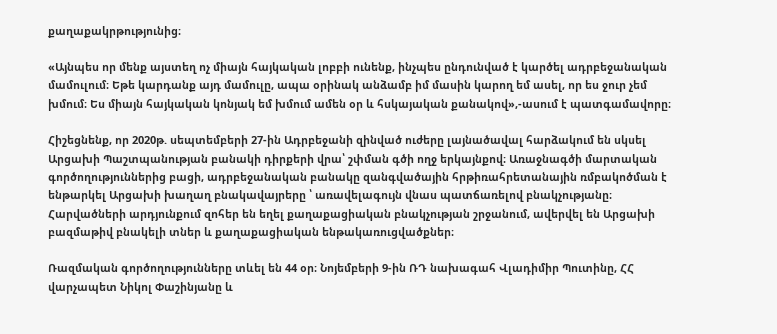քաղաքակրթությունից։

«Այնպես որ մենք այստեղ ոչ միայն հայկական լոբբի ունենք, ինչպես ընդունված է կարծել ադրբեջանական մամուլում։ Եթե կարդանք այդ մամուլը, ապա օրինակ անձամբ իմ մասին կարող եմ ասել, որ ես ջուր չեմ խմում։ Ես միայն հայկական կոնյակ եմ խմում ամեն օր և հսկայական քանակով»,-ասում է պատգամավորը։

Հիշեցնենք, որ 2020թ. սեպտեմբերի 27-ին Ադրբեջանի զինված ուժերը լայնածավալ հարձակում են սկսել Արցախի Պաշտպանության բանակի դիրքերի վրա՝ շփման գծի ողջ երկայնքով։ Առաջնագծի մարտական գործողություններից բացի, ադրբեջանական բանակը զանգվածային հրթիռահրետանային ռմբակոծման է ենթարկել Արցախի խաղաղ բնակավայրերը ՝ առավելագույն վնաս պատճառելով բնակչությանը։ Հարվածների արդյունքում զոհեր են եղել քաղաքացիական բնակչության շրջանում, ավերվել են Արցախի բազմաթիվ բնակելի տներ և քաղաքացիական ենթակառուցվածքներ։

Ռազմական գործողությունները տևել են 44 օր։ Նոյեմբերի 9-ին ՌԴ նախագահ Վլադիմիր Պուտինը, ՀՀ վարչապետ Նիկոլ Փաշինյանը և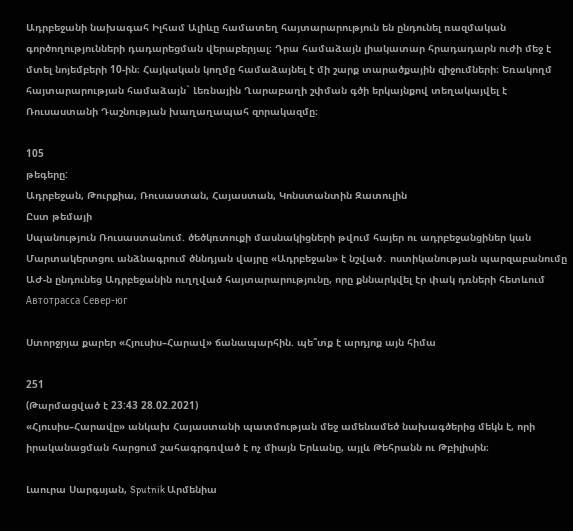Ադրբեջանի նախագահ Իլհամ Ալիևը համատեղ հայտարարություն են ընդունել ռազմական գործողությունների դադարեցման վերաբերյալ։ Դրա համաձայն լիակատար հրադադարն ուժի մեջ է մտել նոյեմբերի 10-ին։ Հայկական կողմը համաձայնել է մի շարք տարածքային զիջումների։ Եռակողմ հայտարարության համաձայն` Լեռնային Ղարաբաղի շփման գծի երկայնքով տեղակայվել է Ռուսաստանի Դաշնության խաղաղապահ զորակազմը։

105
թեգերը:
Ադրբեջան, Թուրքիա, Ռուսաստան, Հայաստան, Կոնստանտին Զատուլին
Ըստ թեմայի
Սպանություն Ռուսաստանում. ծեծկռտուքի մասնակիցների թվում հայեր ու ադրբեջանցիներ կան
Մարտակերտցու անձնագրում ծննդյան վայրը «Ադրբեջան» է նշված․ ոստիկանության պարզաբանումը
ԱԺ-ն ընդունեց Ադրբեջանին ուղղված հայտարարությունը, որը քննարկվել էր փակ դռների հետևում
Автотрасса Север-юг

Ստորջրյա քարեր «Հյուսիս–Հարավ» ճանապարհին. պե՞տք է արդյոք այն հիմա

251
(Թարմացված է 23:43 28.02.2021)
«Հյուսիս–Հարավը» անկախ Հայաստանի պատմության մեջ ամենամեծ նախագծերից մեկն է, որի իրականացման հարցում շահագրգռված է ոչ միայն Երևանը, այլև Թեհրանն ու Թբիլիսին։

Լաուրա Սարգսյան, Sputnik Արմենիա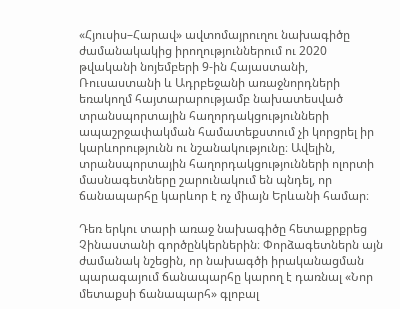«Հյուսիս–Հարավ» ավտոմայրուղու նախագիծը ժամանակակից իրողություններում ու 2020 թվականի նոյեմբերի 9-ին Հայաստանի, Ռուսաստանի և Ադրբեջանի առաջնորդների եռակողմ հայտարարությամբ նախատեսված տրանսպորտային հաղորդակցությունների ապաշրջափակման համատեքստում չի կորցրել իր կարևորությունն ու նշանակությունը։ Ավելին, տրանսպորտային հաղորդակցությունների ոլորտի մասնագետները շարունակում են պնդել, որ ճանապարհը կարևոր է ոչ միայն Երևանի համար։

Դեռ երկու տարի առաջ նախագիծը հետաքրքրեց Չինաստանի գործընկերներին։ Փորձագետներն այն ժամանակ նշեցին, որ նախագծի իրականացման պարագայում ճանապարհը կարող է դառնալ «Նոր մետաքսի ճանապարհ» գլոբալ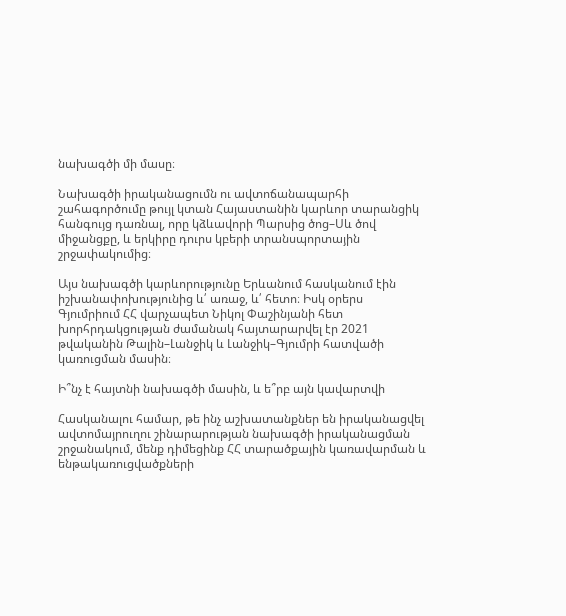նախագծի մի մասը։

Նախագծի իրականացումն ու ավտոճանապարհի շահագործումը թույլ կտան Հայաստանին կարևոր տարանցիկ հանգույց դառնալ, որը կձևավորի Պարսից ծոց–Սև ծով միջանցքը, և երկիրը դուրս կբերի տրանսպորտային շրջափակումից։

Այս նախագծի կարևորությունը Երևանում հասկանում էին իշխանափոխությունից և՛ առաջ, և՛ հետո։ Իսկ օրերս Գյումրիում ՀՀ վարչապետ Նիկոլ Փաշինյանի հետ խորհրդակցության ժամանակ հայտարարվել էր 2021 թվականին Թալին–Լանջիկ և Լանջիկ–Գյումրի հատվածի կառուցման մասին։

Ի՞նչ է հայտնի նախագծի մասին, և ե՞րբ այն կավարտվի

Հասկանալու համար, թե ինչ աշխատանքներ են իրականացվել ավտոմայրուղու շինարարության նախագծի իրականացման շրջանակում, մենք դիմեցինք ՀՀ տարածքային կառավարման և ենթակառուցվածքների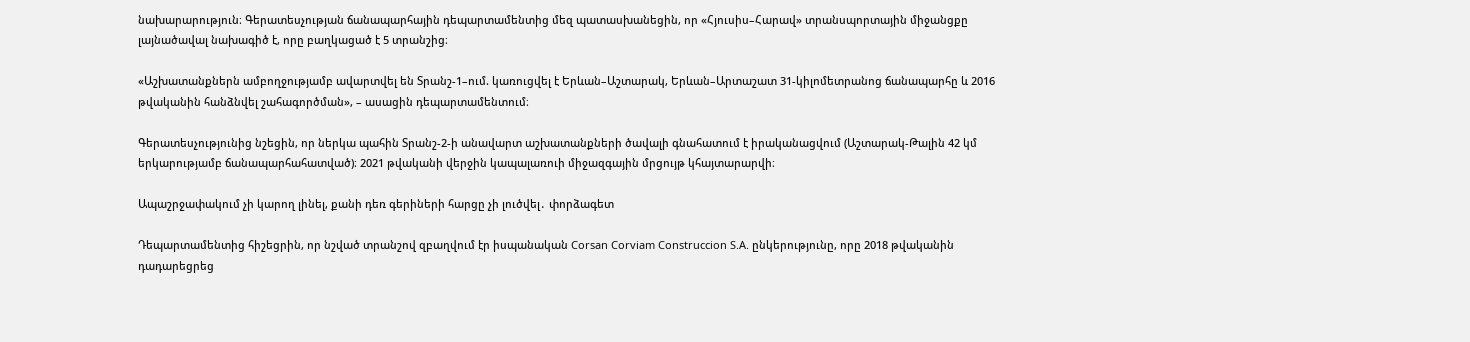նախարարություն։ Գերատեսչության ճանապարհային դեպարտամենտից մեզ պատասխանեցին, որ «Հյուսիս–Հարավ» տրանսպորտային միջանցքը լայնածավալ նախագիծ է, որը բաղկացած է 5 տրանշից։

«Աշխատանքներն ամբողջությամբ ավարտվել են Տրանշ-1–ում. կառուցվել է Երևան–Աշտարակ, Երևան–Արտաշատ 31-կիլոմետրանոց ճանապարհը և 2016 թվականին հանձնվել շահագործման», – ասացին դեպարտամենտում։

Գերատեսչությունից նշեցին, որ ներկա պահին Տրանշ-2-ի անավարտ աշխատանքների ծավալի գնահատում է իրականացվում (Աշտարակ-Թալին 42 կմ երկարությամբ ճանապարհահատված)։ 2021 թվականի վերջին կապալառուի միջազգային մրցույթ կհայտարարվի։

Ապաշրջափակում չի կարող լինել, քանի դեռ գերիների հարցը չի լուծվել․ փորձագետ

Դեպարտամենտից հիշեցրին, որ նշված տրանշով զբաղվում էր իսպանական Corsan Corviam Construccion S.A. ընկերությունը, որը 2018 թվականին դադարեցրեց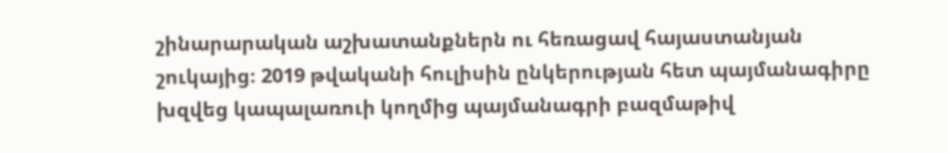շինարարական աշխատանքներն ու հեռացավ հայաստանյան շուկայից։ 2019 թվականի հուլիսին ընկերության հետ պայմանագիրը խզվեց կապալառուի կողմից պայմանագրի բազմաթիվ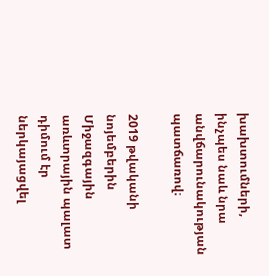խախտումների, ինչպես նաև նրա անվճարունակության  պատճառով։

2019 թվականի նոյեմբերին Միջազգային առևտրային պալատ դիմում էր ներկայացվել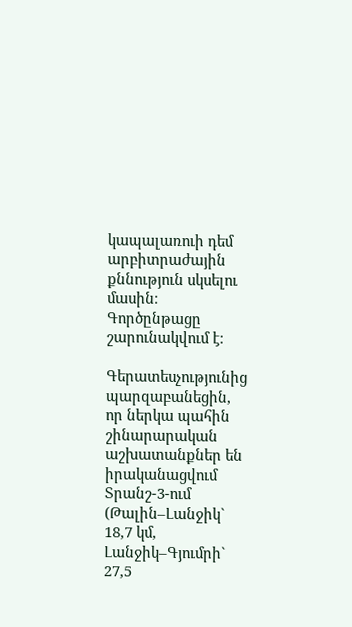կապալառուի դեմ արբիտրաժային քննություն սկսելու մասին։ Գործընթացը շարունակվում է։

Գերատեսչությունից պարզաբանեցին, որ ներկա պահին շինարարական աշխատանքներ են իրականացվում Տրանշ-3-ում (Թալին–Լանջիկ` 18,7 կմ, Լանջիկ–Գյումրի` 27,5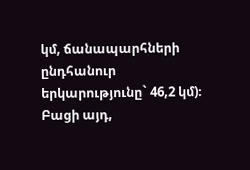կմ, ճանապարհների ընդհանուր երկարությունը` 46,2 կմ)։ Բացի այդ,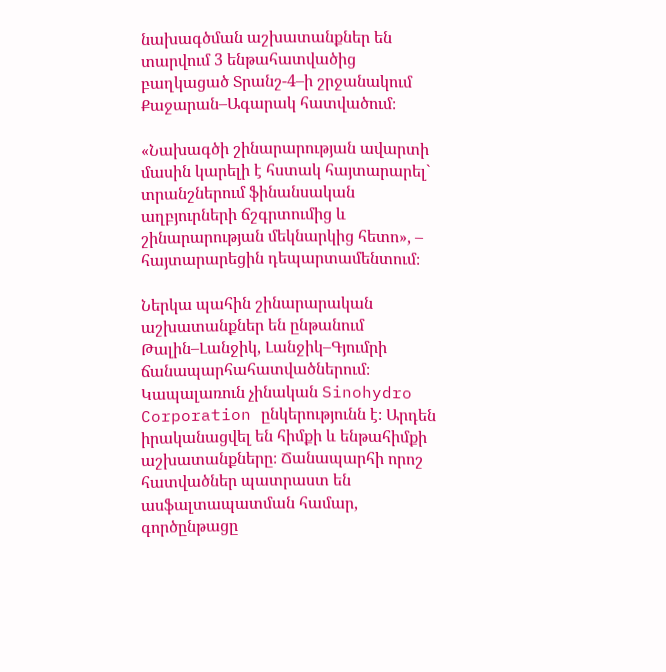նախագծման աշխատանքներ են տարվում 3 ենթահատվածից բաղկացած Տրանշ-4–ի շրջանակում Քաջարան–Ագարակ հատվածում։

«Նախագծի շինարարության ավարտի մասին կարելի է հստակ հայտարարել` տրանշներում ֆինանսական աղբյուրների ճշգրտումից և շինարարության մեկնարկից հետո», – հայտարարեցին դեպարտամենտում։

Ներկա պահին շինարարական աշխատանքներ են ընթանում Թալին–Լանջիկ, Լանջիկ–Գյումրի ճանապարհահատվածներում։ Կապալառուն չինական Sinohydro Corporation ընկերությունն է։ Արդեն իրականացվել են հիմքի և ենթահիմքի աշխատանքները։ Ճանապարհի որոշ հատվածներ պատրաստ են ասֆալտապատման համար, գործընթացը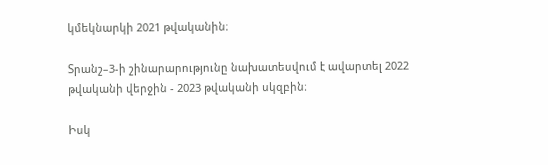կմեկնարկի 2021 թվականին։

Տրանշ–3-ի շինարարությունը նախատեսվում է ավարտել 2022 թվականի վերջին - 2023 թվականի սկզբին։

Իսկ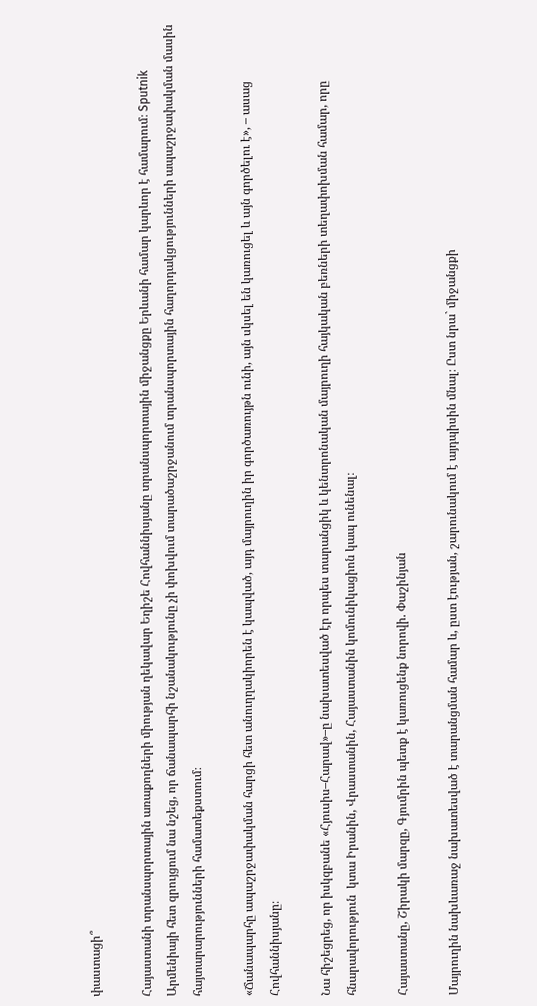փաստացի՞

Հայաստանի տրանսպորտային առաքողների միության ղեկավար Եղիշե Հովհաննիսյանը տրանսպորտային միջանցքը Երևանի համար կարևոր է համարում։ Sputnik Արմենիայի հետ զրույցում նա նշեց, որ ճանապարհի նշանակությունը չի փոխվում տարածաշրջանում տրանսպորտային հաղորդակցությունների ապաշրջափակման մասին հայտարարությունների համատեքստում։

«Ճանապարհը ապաշրջափակման հարցի հետ անուղղակիորեն է կապված, այդ մայրուղին իր գործառույթն ունի, այն սկսել են կառուցել և այն գործելու է», – ասաց Հովհաննիսյանը։

Նա հիշեցրեց, որ իսկզբանե «Հյուսիս–Հարավ»–ը նախատեսված էր որպես տարանցիկ և կենտրոնական մայրուղի հայկական բեռների տեղափոխման համար, որը հնարավորություն  կտա Իրանին, Վրաստանին, Հայաստանին կոմունիկացիոն կապ ունենալ։

Հայաստանը, Շիրակի մարզը, Գյումրին պետք է կառուցենք նորովի. Փաշինյան

Մայրուղին նախևառաջ նախատեսված է տարանցման համար և, ըստ էության, շարունակում է այդպիսին մնալ։ Ըստ նրա` միջանցքի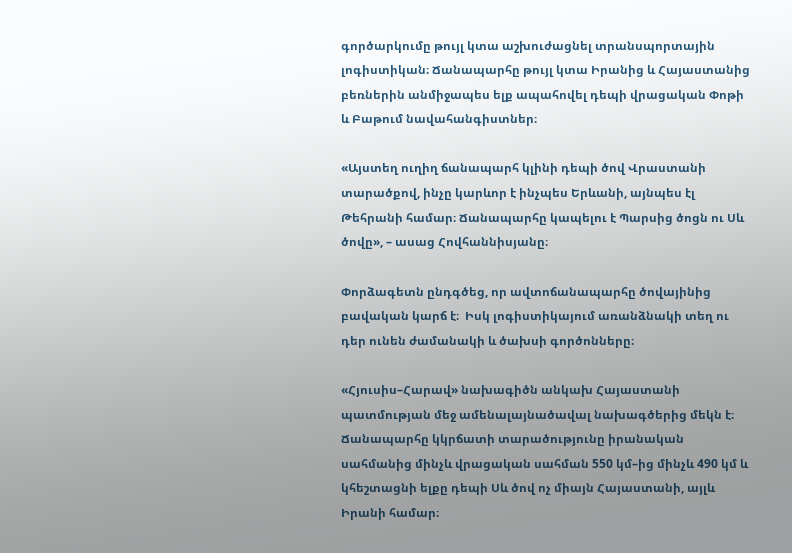գործարկումը թույլ կտա աշխուժացնել տրանսպորտային լոգիստիկան։ Ճանապարհը թույլ կտա Իրանից և Հայաստանից բեռներին անմիջապես ելք ապահովել դեպի վրացական Փոթի և Բաթում նավահանգիստներ։

«Այստեղ ուղիղ ճանապարհ կլինի դեպի ծով Վրաստանի տարածքով, ինչը կարևոր է ինչպես Երևանի, այնպես էլ Թեհրանի համար։ Ճանապարհը կապելու է Պարսից ծոցն ու Սև ծովը», – ասաց Հովհաննիսյանը։

Փորձագետն ընդգծեց, որ ավտոճանապարհը ծովայինից բավական կարճ է։  Իսկ լոգիստիկայում առանձնակի տեղ ու դեր ունեն ժամանակի և ծախսի գործոնները։

«Հյուսիս–Հարավ» նախագիծն անկախ Հայաստանի պատմության մեջ ամենալայնածավալ նախագծերից մեկն է։  Ճանապարհը կկրճատի տարածությունը իրանական սահմանից մինչև վրացական սահման 550 կմ–ից մինչև 490 կմ և կհեշտացնի ելքը դեպի Սև ծով ոչ միայն Հայաստանի, այլև Իրանի համար։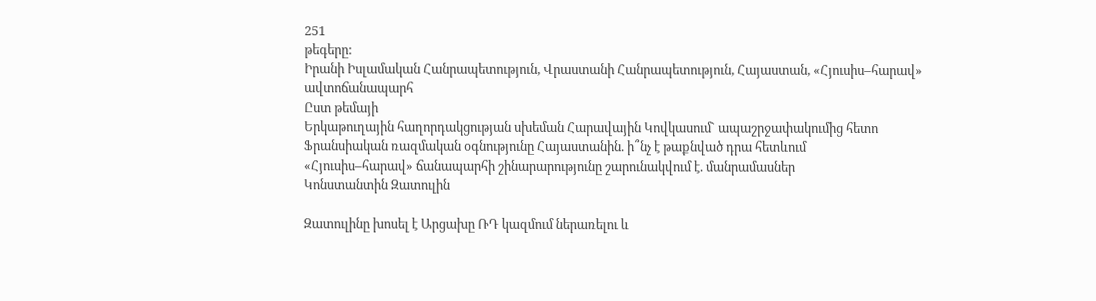251
թեգերը:
Իրանի Իսլամական Հանրապետություն, Վրաստանի Հանրապետություն, Հայաստան, «Հյուսիս–հարավ» ավտոճանապարհ
Ըստ թեմայի
Երկաթուղային հաղորդակցության սխեման Հարավային Կովկասում` ապաշրջափակումից հետո
Ֆրանսիական ռազմական օգնությունը Հայաստանին. ի՞նչ է թաքնված դրա հետևում
«Հյուսիս–հարավ» ճանապարհի շինարարությունը շարունակվում է. մանրամասներ
Կոնստանտին Զատուլին

Զատուլինը խոսել է Արցախը ՌԴ կազմում ներառելու և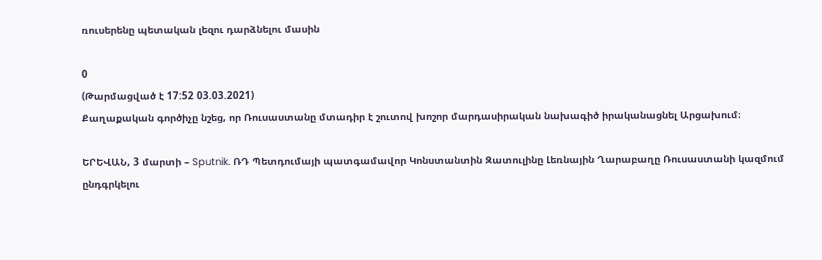ռուսերենը պետական լեզու դարձնելու մասին

0
(Թարմացված է 17:52 03.03.2021)
Քաղաքական գործիչը նշեց, որ Ռուսաստանը մտադիր է շուտով խոշոր մարդասիրական նախագիծ իրականացնել Արցախում։

ԵՐԵՎԱՆ, 3 մարտի – Sputnik. ՌԴ Պետդումայի պատգամավոր Կոնստանտին Զատուլինը Լեռնային Ղարաբաղը Ռուսաստանի կազմում ընդգրկելու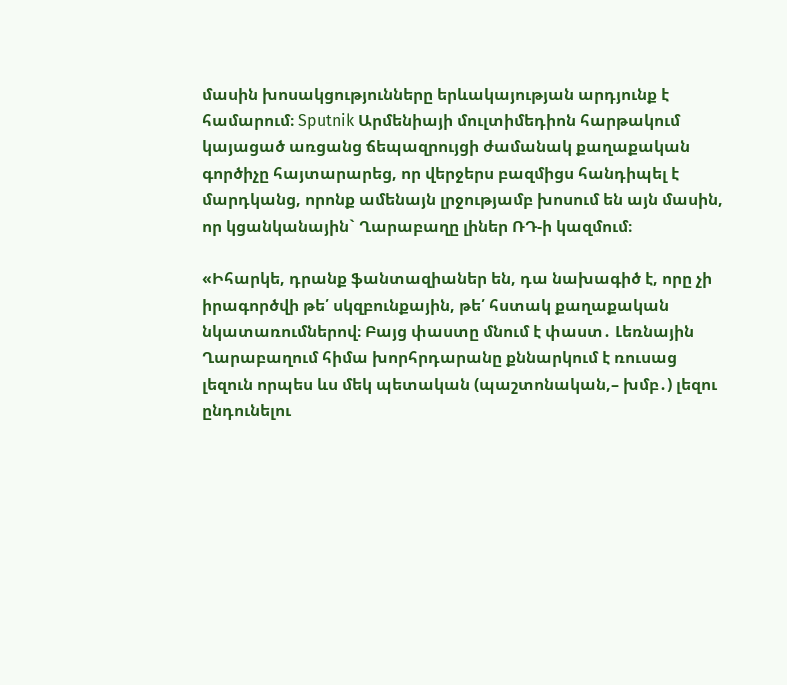մասին խոսակցությունները երևակայության արդյունք է համարում։ Sputnik Արմենիայի մուլտիմեդիոն հարթակում կայացած առցանց ճեպազրույցի ժամանակ քաղաքական գործիչը հայտարարեց, որ վերջերս բազմիցս հանդիպել է մարդկանց, որոնք ամենայն լրջությամբ խոսում են այն մասին, որ կցանկանային` Ղարաբաղը լիներ ՌԴ-ի կազմում։

«Իհարկե, դրանք ֆանտազիաներ են, դա նախագիծ է, որը չի իրագործվի թե՛ սկզբունքային, թե՛ հստակ քաղաքական նկատառումներով։ Բայց փաստը մնում է փաստ․ Լեռնային Ղարաբաղում հիմա խորհրդարանը քննարկում է ռուսաց լեզուն որպես ևս մեկ պետական (պաշտոնական,– խմբ․) լեզու ընդունելու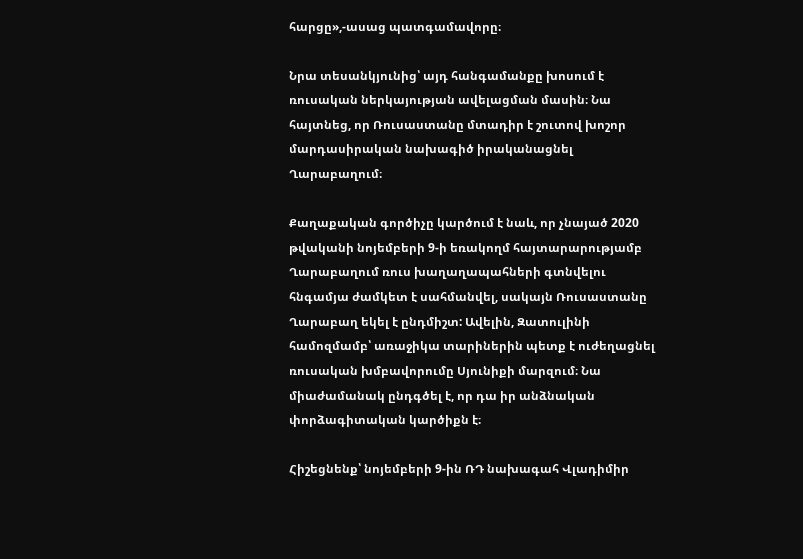հարցը»,-ասաց պատգամավորը։

Նրա տեսանկյունից՝ այդ հանգամանքը խոսում է ռուսական ներկայության ավելացման մասին։ Նա հայտնեց, որ Ռուսաստանը մտադիր է շուտով խոշոր մարդասիրական նախագիծ իրականացնել Ղարաբաղում։

Քաղաքական գործիչը կարծում է նաև, որ չնայած 2020 թվականի նոյեմբերի 9-ի եռակողմ հայտարարությամբ Ղարաբաղում ռուս խաղաղապահների գտնվելու հնգամյա ժամկետ է սահմանվել, սակայն Ռուսաստանը Ղարաբաղ եկել է ընդմիշտ: Ավելին, Զատուլինի համոզմամբ՝ առաջիկա տարիներին պետք է ուժեղացնել ռուսական խմբավորումը Սյունիքի մարզում։ Նա միաժամանակ ընդգծել է, որ դա իր անձնական փորձագիտական կարծիքն է։

Հիշեցնենք՝ նոյեմբերի 9-ին ՌԴ նախագահ Վլադիմիր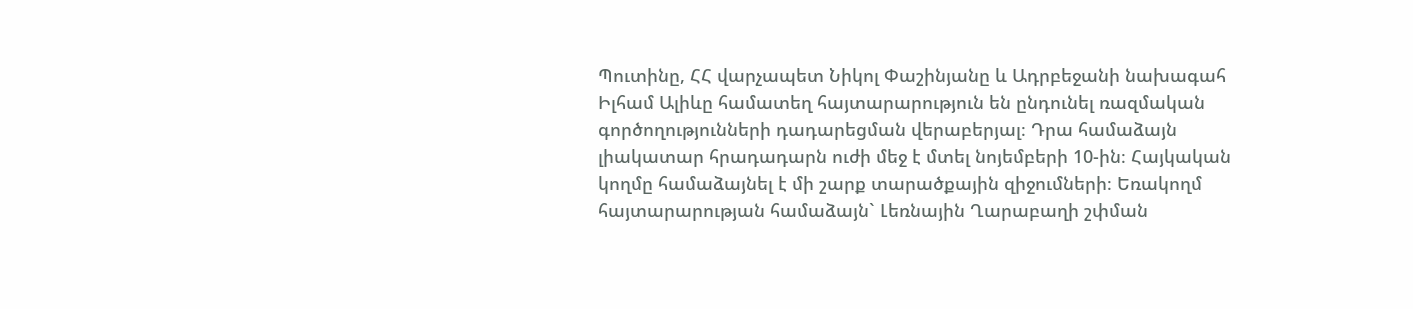Պուտինը, ՀՀ վարչապետ Նիկոլ Փաշինյանը և Ադրբեջանի նախագահ Իլհամ Ալիևը համատեղ հայտարարություն են ընդունել ռազմական գործողությունների դադարեցման վերաբերյալ։ Դրա համաձայն լիակատար հրադադարն ուժի մեջ է մտել նոյեմբերի 10-ին։ Հայկական կողմը համաձայնել է մի շարք տարածքային զիջումների։ Եռակողմ հայտարարության համաձայն` Լեռնային Ղարաբաղի շփման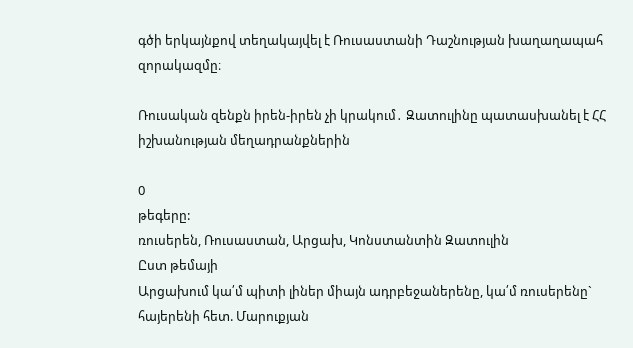գծի երկայնքով տեղակայվել է Ռուսաստանի Դաշնության խաղաղապահ զորակազմը։

Ռուսական զենքն իրեն-իրեն չի կրակում․ Զատուլինը պատասխանել է ՀՀ իշխանության մեղադրանքներին

0
թեգերը:
ռուսերեն, Ռուսաստան, Արցախ, Կոնստանտին Զատուլին
Ըստ թեմայի
Արցախում կա՛մ պիտի լիներ միայն ադրբեջաներենը, կա՛մ ռուսերենը` հայերենի հետ. Մարուքյան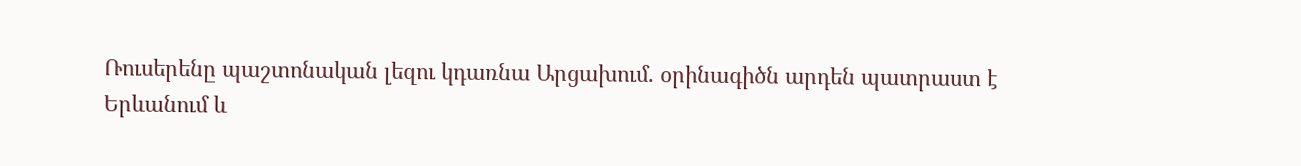Ռուսերենը պաշտոնական լեզու կդառնա Արցախում. օրինագիծն արդեն պատրաստ է
Երևանում և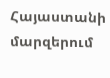Հայաստանի մարզերում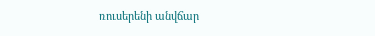ռուսերենի անվճար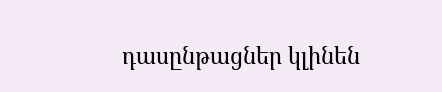դասընթացներ կլինեն